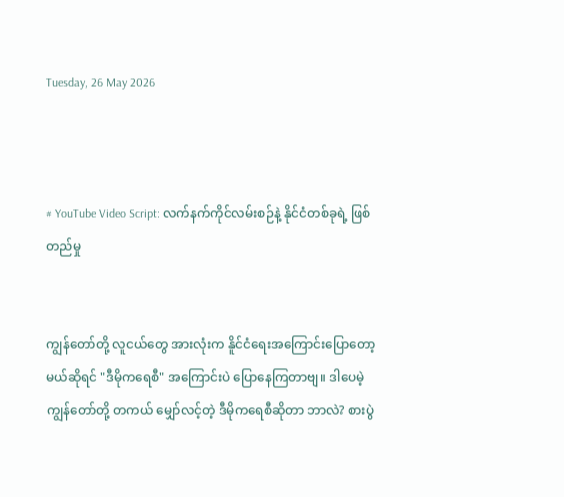Tuesday, 26 May 2026



# YouTube Video Script: လက်နက်ကိုင်လမ်းစဉ်နဲ့ နိုင်ငံတစ်ခုရဲ့ ဖြစ်တည်မှု


ကျွန်တော်တို့ လူငယ်တွေ အားလုံးက နိူင်ငံရေးအကြောင်းပြောတော့မယ်ဆိုရင် "ဒီမိုကရေစီ" အကြောင်းပဲ ပြောနေကြတာဗျ။ ဒါပေမဲ့ ကျွန်တော်တို့ တကယ် မျှော်လင့်တဲ့ ဒီမိုကရေစီဆိုတာ ဘာလဲ? စားပွဲ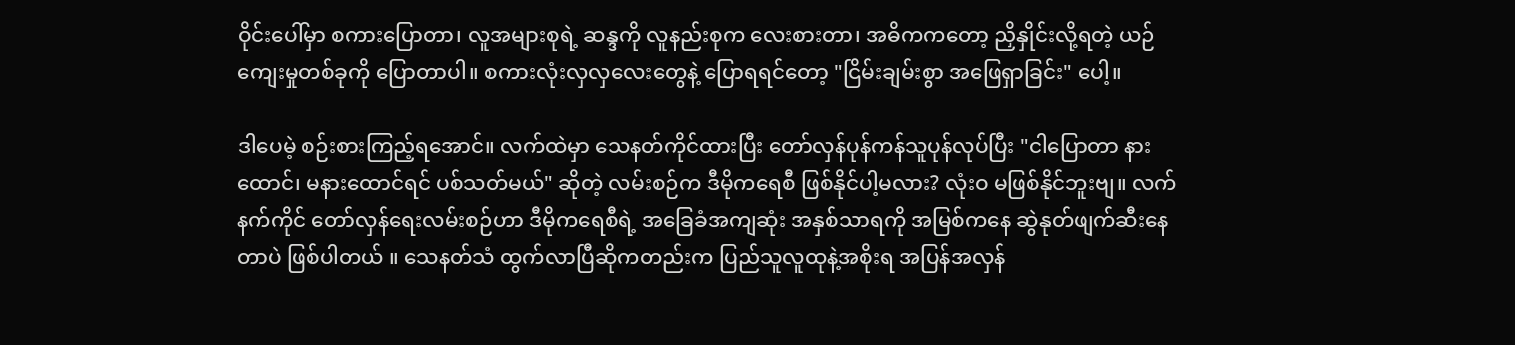ဝိုင်းပေါ်မှာ စကားပြောတာ၊ လူအများစုရဲ့ ဆန္ဒကို လူနည်းစုက လေးစားတာ၊ အဓိကကတော့ ညှိနှိုင်းလို့ရတဲ့ ယဉ်ကျေးမှုတစ်ခုကို ပြောတာပါ။ စကားလုံးလှလှလေးတွေနဲ့ ပြောရရင်တော့ "ငြိမ်းချမ်းစွာ အဖြေရှာခြင်း" ပေါ့။

ဒါပေမဲ့ စဉ်းစားကြည့်ရအောင်။ လက်ထဲမှာ သေနတ်ကိုင်ထားပြီး တော်လှန်ပုန်ကန်သူပုန်လုပ်ပြီး "ငါပြောတာ နားထောင်၊ မနားထောင်ရင် ပစ်သတ်မယ်" ဆိုတဲ့ လမ်းစဉ်က ဒီမိုကရေစီ ဖြစ်နိုင်ပါ့မလား? လုံးဝ မဖြစ်နိုင်ဘူးဗျ။ လက်နက်ကိုင် တော်လှန်ရေးလမ်းစဉ်ဟာ ဒီမိုကရေစီရဲ့ အခြေခံအကျဆုံး အနှစ်သာရကို အမြစ်ကနေ ဆွဲနုတ်ဖျက်ဆီးနေတာပဲ ဖြစ်ပါတယ် ။ သေနတ်သံ ထွက်လာပြီဆိုကတည်းက ပြည်သူလူထုနဲ့အစိုးရ အပြန်အလှန်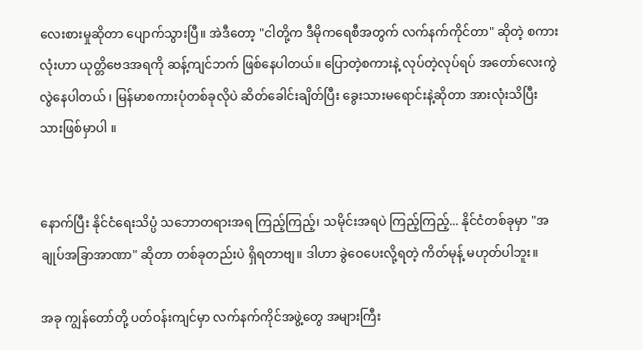လေးစားမှုဆိုတာ ပျောက်သွားပြီ။ အဲဒီတော့ "ငါတို့က ဒီမိုကရေစီအတွက် လက်နက်ကိုင်တာ" ဆိုတဲ့ စကားလုံးဟာ ယုတ္တိဗေဒအရကို ဆန့်ကျင်ဘက် ဖြစ်နေပါတယ်။ ပြောတဲ့စကားနဲ့ လုပ်တဲ့လုပ်ရပ် အတော်လေးကွဲလွဲနေပါတယ် ၊ မြန်မာစကားပုံတစ်ခုလိုပဲ ဆိတ်ခေါင်းချိတ်ပြီး ခွေးသားမရောင်းနဲ့ဆိုတာ အားလုံးသိပြီးသားဖြစ်မှာပါ ။


နောက်ပြီး နိုင်ငံရေးသိပ္ပံ သဘောတရားအရ ကြည့်ကြည့်၊ သမိုင်းအရပဲ ကြည့်ကြည့်... နိုင်ငံတစ်ခုမှာ "အချုပ်အခြာအာဏာ" ဆိုတာ တစ်ခုတည်းပဲ ရှိရတာဗျ။ ဒါဟာ ခွဲဝေပေးလို့ရတဲ့ ကိတ်မုန့် မဟုတ်ပါဘူး။

အခု ကျွန်တော်တို့ ပတ်ဝန်းကျင်မှာ လက်နက်ကိုင်အဖွဲ့တွေ အများကြီး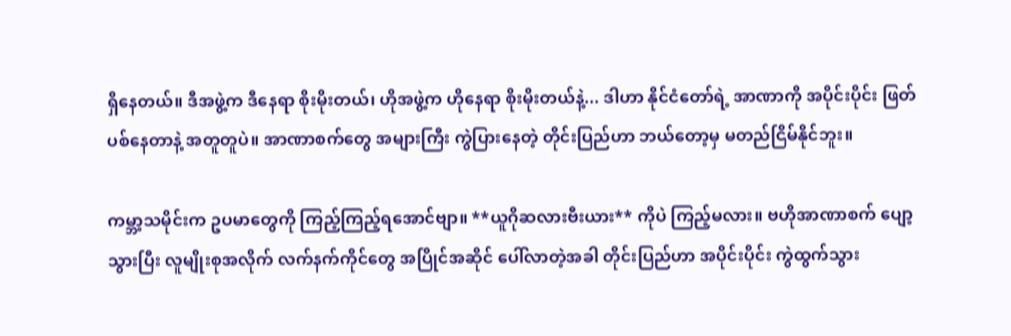ရှိနေတယ်။ ဒီအဖွဲ့က ဒီနေရာ စိုးမိုးတယ်၊ ဟိုအဖွဲ့က ဟိုနေရာ စိုးမိုးတယ်နဲ့... ဒါဟာ နိုင်ငံတော်ရဲ့ အာဏာကို အပိုင်းပိုင်း ဖြတ်ပစ်နေတာနဲ့ အတူတူပဲ။ အာဏာစက်တွေ အများကြီး ကွဲပြားနေတဲ့ တိုင်းပြည်ဟာ ဘယ်တော့မှ မတည်ငြိမ်နိုင်ဘူး။

ကမ္ဘာ့သမိုင်းက ဥပမာတွေကို ကြည့်ကြည့်ရအောင်ဗျာ။ **ယူဂိုဆလားဗီးယား** ကိုပဲ ကြည့်မလား။ ဗဟိုအာဏာစက် ပျော့သွားပြီး လူမျိုးစုအလိုက် လက်နက်ကိုင်တွေ အပြိုင်အဆိုင် ပေါ်လာတဲ့အခါ တိုင်းပြည်ဟာ အပိုင်းပိုင်း ကွဲထွက်သွား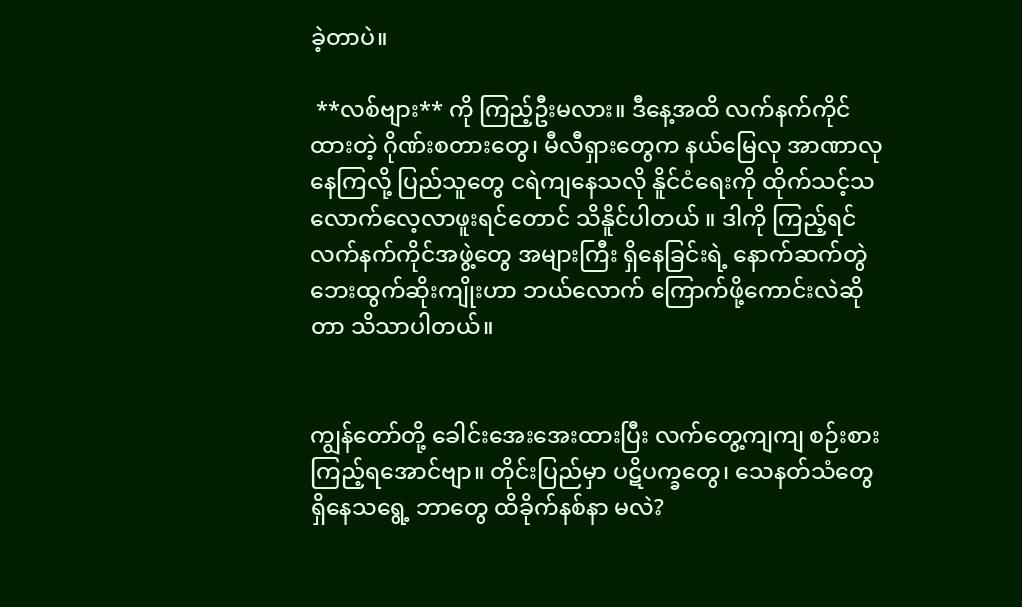ခဲ့တာပဲ။

 **လစ်ဗျား** ကို ကြည့်ဦးမလား။ ဒီနေ့အထိ လက်နက်ကိုင် ထားတဲ့ ဂိုဏ်းစတားတွေ၊ မီလီရှားတွေက နယ်မြေလု အာဏာလုနေကြလို့ ပြည်သူတွေ ငရဲကျနေသလို နိူင်ငံရေးကို ထိုက်သင့်သလောက်လေ့လာဖူးရင်တောင် သိနိူင်ပါတယ် ။ ဒါကို ကြည့်ရင် လက်နက်ကိုင်အဖွဲ့တွေ အများကြီး ရှိနေခြင်းရဲ့ နောက်ဆက်တွဲ ဘေးထွက်ဆိုးကျိုးဟာ ဘယ်လောက် ကြောက်ဖို့ကောင်းလဲဆိုတာ သိသာပါတယ်။


ကျွန်တော်တို့ ခေါင်းအေးအေးထားပြီး လက်တွေ့ကျကျ စဉ်းစားကြည့်ရအောင်ဗျာ။ တိုင်းပြည်မှာ ပဋိပက္ခတွေ၊ သေနတ်သံတွေ ရှိနေသရွေ့ ဘာတွေ ထိခိုက်နစ်နာ မလဲ?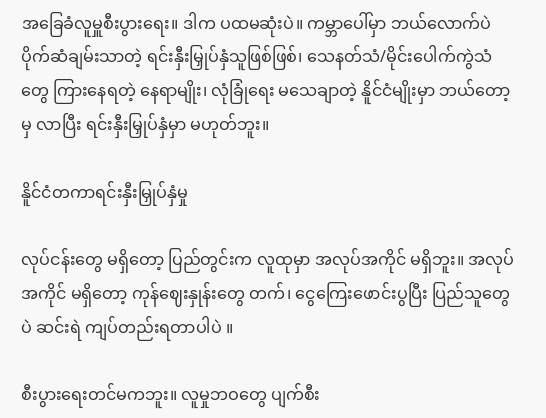အခြေခံလူမှူစီးပွားရေး။ ဒါက ပထမဆုံးပဲ။ ကမ္ဘာပေါ်မှာ ဘယ်လောက်ပဲ ပိုက်ဆံချမ်းသာတဲ့ ရင်းနှီးမြှုပ်နှံသူဖြစ်ဖြစ်၊ သေနတ်သံ/မိုင်းပေါက်ကွဲသံတွေ ကြားနေရတဲ့ နေရာမျိုး၊ လုံခြုံရေး မသေချာတဲ့ နိူင်ငံမျိုးမှာ ဘယ်တော့မှ လာပြီး ရင်းနှီးမြှုပ်နှံမှာ မဟုတ်ဘူး။

နိူင်ငံတကာရင်းနှီးမြှုပ်နှံမှု

လုပ်ငန်းတွေ မရှိတော့ ပြည်တွင်းက လူထုမှာ အလုပ်အကိုင် မရှိဘူး။ အလုပ်အကိုင် မရှိတော့ ကုန်ဈေးနှုန်းတွေ တက်၊ ငွေကြေးဖောင်းပွပြီး ပြည်သူတွေပဲ ဆင်းရဲ ကျပ်တည်းရတာပါပဲ ။

စီးပွားရေးတင်မကဘူး။ လူမှုဘဝတွေ ပျက်စီး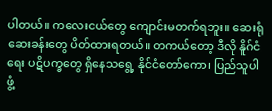ပါတယ်။ ကလေးငယ်တွေ ကျောင်းမတက်ရဘူး။ ဆေးရုံ ဆေးခန်းတွေ ပိတ်ထားရတယ်။ တကယ်တော့ ဒီလို နိူဂ်ငံရေး ပဋိပက္ခတွေ ရှိနေသရွေ့ နိုင်ငံတော်ကော၊ ပြည်သူပါ ဖွံ့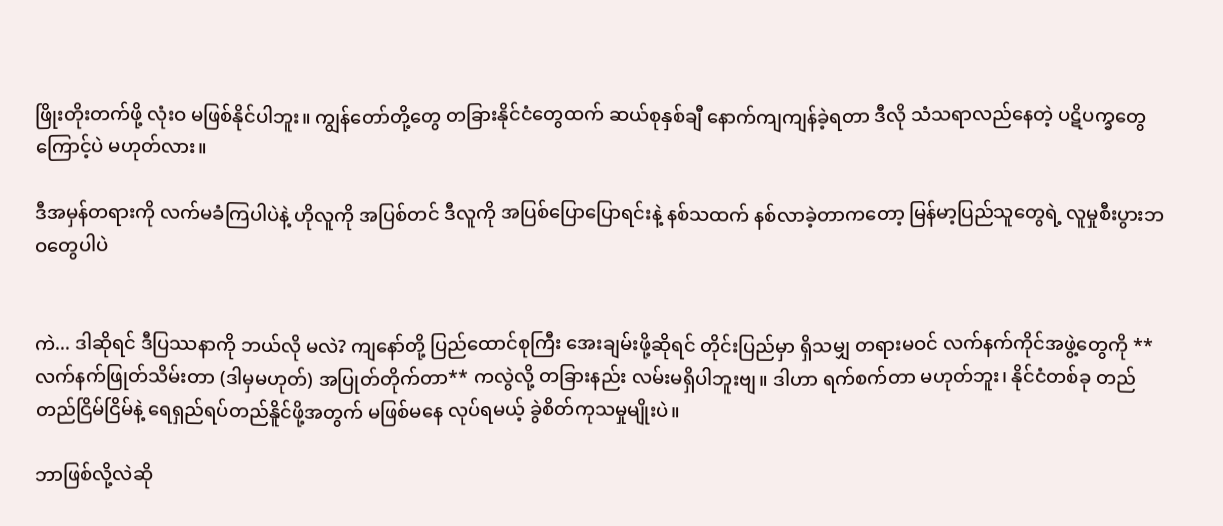ဖြိုးတိုးတက်ဖို့ လုံးဝ မဖြစ်နိုင်ပါဘူး။ ကျွန်တော်တို့တွေ တခြားနိုင်ငံတွေထက် ဆယ်စုနှစ်ချီ နောက်ကျကျန်ခဲ့ရတာ ဒီလို သံသရာလည်နေတဲ့ ပဋိပက္ခတွေကြောင့်ပဲ မဟုတ်လား။

ဒီအမှန်တရားကို လက်မခံကြပါပဲနဲ့ ဟိုလူကို အပြစ်တင် ဒီလူကို အပြစ်ပြောပြောရင်းနဲ့ နစ်သထက် နစ်လာခဲ့တာကတော့ မြန်မာ့ပြည်သူတွေရဲ့ လူမှုစီးပွားဘဝတွေပါပဲ


ကဲ... ဒါဆိုရင် ဒီပြဿနာကို ဘယ်လို မလဲ? ကျနော်တို့ ပြည်ထောင်စုကြီး အေးချမ်းဖို့ဆိုရင် တိုင်းပြည်မှာ ရှိသမျှ တရားမဝင် လက်နက်ကိုင်အဖွဲ့တွေကို **လက်နက်ဖြုတ်သိမ်းတာ (ဒါမှမဟုတ်) အပြုတ်တိုက်တာ** ကလွဲလို့ တခြားနည်း လမ်းမရှိပါဘူးဗျ။ ဒါဟာ ရက်စက်တာ မဟုတ်ဘူး၊ နိုင်ငံတစ်ခု တည်တည်ငြိမ်ငြိမ်နဲ့ ရေရှည်ရပ်တည်နိူင်ဖို့အတွက် မဖြစ်မနေ လုပ်ရမယ့် ခွဲစိတ်ကုသမှုမျိုးပဲ။

ဘာဖြစ်လို့လဲဆို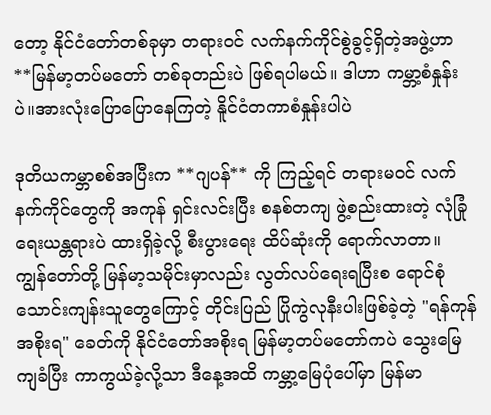တော့ နိုင်ငံတော်တစ်ခုမှာ တရားဝင် လက်နက်ကိုင်စွဲခွင့်ရှိတဲ့အဖွဲ့ဟာ **မြန်မာ့တပ်မတော် တစ်ခုတည်းပဲ ဖြစ်ရပါမယ်။ ဒါဟာ ကမ္ဘာ့စံနှုန်းပဲ။အားလုံးပြောပြောနေကြတဲ့ နိူင်ငံတကာစံနှုန်းပါပဲ

ဒုတိယကမ္ဘာစစ်အပြီးက **ဂျပန်** ကို ကြည့်ရင် တရားမဝင် လက်နက်ကိုင်တွေကို အကုန် ရှင်းလင်းပြီး စနစ်တကျ ဖွဲ့စည်းထားတဲ့ လုံခြုံရေးယန္တရားပဲ ထားရှိခဲ့လို့ စီးပွားရေး ထိပ်ဆုံးကို ရောက်လာတာ။ ကျွန်တော်တို့ မြန်မာ့သမိုင်းမှာလည်း လွတ်လပ်ရေးရပြီးစ ရောင်စုံသောင်းကျန်းသူတွေကြောင့် တိုင်းပြည် ပြိုကွဲလုနီးပါးဖြစ်ခဲ့တဲ့ "ရန်ကုန်အစိုးရ" ခေတ်ကို နိုင်ငံတော်အစိုးရ မြန်မာ့တပ်မတော်ကပဲ သွေးမြေကျခံပြီး ကာကွယ်ခဲ့လို့သာ ဒီနေ့အထိ ကမ္ဘာ့မြေပုံပေါ်မှာ မြန်မာ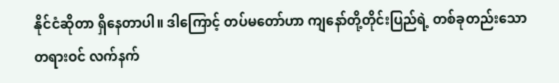နိုင်ငံဆိုတာ ရှိနေတာပါ။ ဒါကြောင့် တပ်မတော်ဟာ ကျနော်တို့တိုင်းပြည်ရဲ့ တစ်ခုတည်းသော တရားဝင် လက်နက်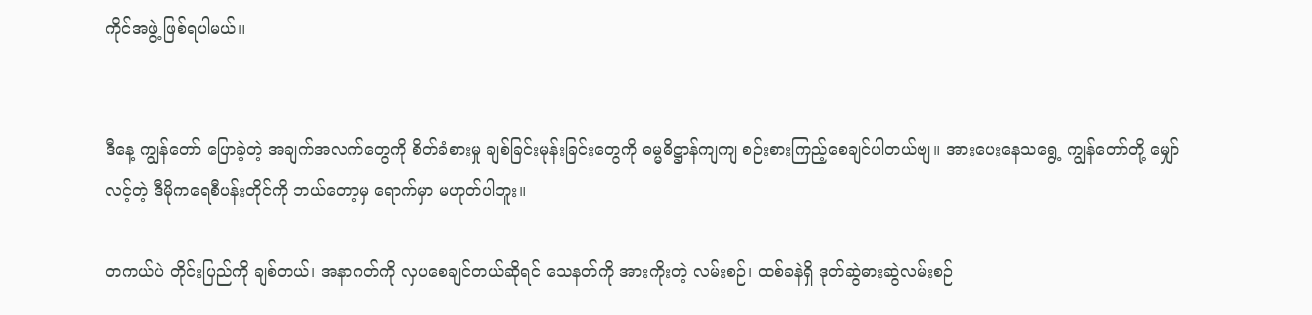ကိုင်အဖွဲ့ ဖြစ်ရပါမယ်။


ဒီနေ့ ကျွန်တော် ပြောခဲ့တဲ့ အချက်အလက်တွေကို စိတ်ခံစားမှု ချစ်ခြင်းမုန်းခြင်းတွေကို ဓမ္မဓိဋ္ဌာန်ကျကျ စဉ်းစားကြည့်စေချင်ပါတယ်ဗျ။ အားပေးနေသရွေ့ ကျွန်တော်တို့ မျှော်လင့်တဲ့ ဒီမိုကရေစီပန်းတိုင်ကို ဘယ်တော့မှ ရောက်မှာ မဟုတ်ပါဘူး။

တကယ်ပဲ တိုင်းပြည်ကို ချစ်တယ်၊ အနာဂတ်ကို လှပစေချင်တယ်ဆိုရင် သေနတ်ကို အားကိုးတဲ့ လမ်းစဉ်၊ ထစ်ခနဲရှိ ဒုတ်ဆွဲဓားဆွဲလမ်းစဉ်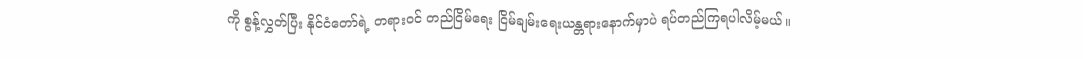ကို စွန့်လွှတ်ပြီး နိုင်ငံတော်ရဲ့ တရားဝင် တည်ငြိမ်ရေး ငြိမ်ချမ်းရေးယန္တရားနောက်မှာပဲ ရပ်တည်ကြရပါလိမ့်မယ်။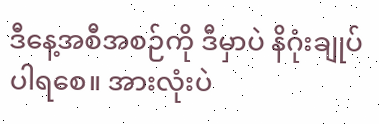ဒီနေ့အစီအစဉ်ကို ဒီမှာပဲ နိဂုံးချုပ်ပါရစေ။ အားလုံးပဲ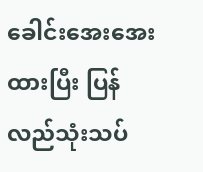ခေါင်းအေးအေးထားပြီး ပြန်လည်သုံးသပ်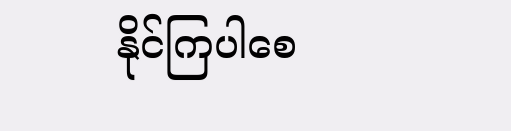နိုင်ကြပါစေ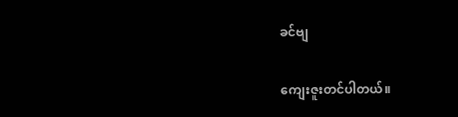ခင်ဗျ

ကျေးဇူးတင်ပါတယ်။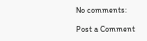No comments:

Post a Comment